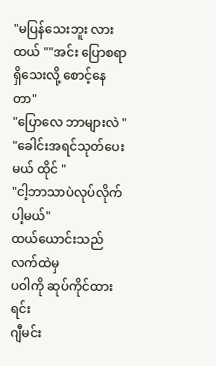"မပြန်သေးဘူး လား ထယ် ""အင်း ပြောစရာရှိသေးလို့ စောင့်နေတာ"
"ပြောလေ ဘာများလဲ "
"ခေါင်းအရင်သုတ်ပေးမယ် ထိုင် "
"ငါ့ဘာသာပဲလုပ်လိုက်ပါ့မယ်"
ထယ်ယောင်းသည် လက်ထဲမှ
ပဝါကို ဆုပ်ကိုင်ထားရင်း
ဂျီမင်း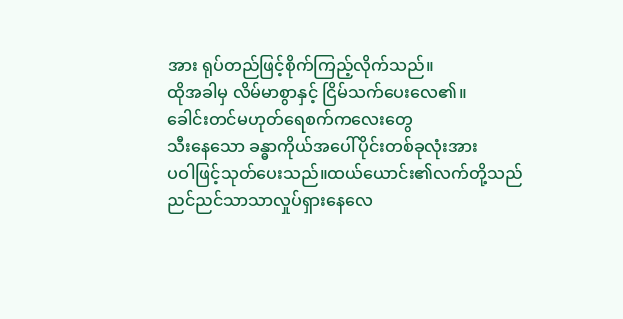အား ရုပ်တည်ဖြင့်စိုက်ကြည့်လိုက်သည်။
ထိုအခါမှ လိမ်မာစွာနှင့် ငြိမ်သက်ပေးလေ၏။
ခေါင်းတင်မဟုတ်ရေစက်ကလေးတွေ
သီးနေသော ခန္ဓာကိုယ်အပေါ်ပိုင်းတစ်ခုလုံးအား
ပဝါဖြင့်သုတ်ပေးသည်။ထယ်ယောင်း၏လက်တို့သည် ညင်ညင်သာသာလှုပ်ရှားနေလေ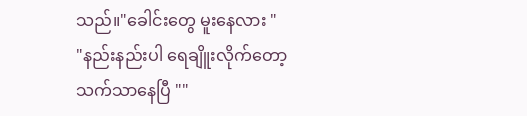သည်။"ခေါင်းတွေ မူးနေလား "
"နည်းနည်းပါ ရေချိူးလိုက်တော့
သက်သာနေပြီ ""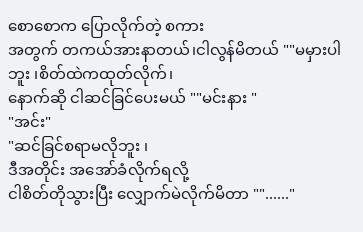စောစောက ပြောလိုက်တဲ့ စကား
အတွက် တကယ်အားနာတယ်၊ငါလွန်မိတယ် ""မမှားပါဘူး ၊စိတ်ထဲကထုတ်လိုက်၊
နောက်ဆို ငါဆင်ခြင်ပေးမယ် ""မင်းနား "
"အင်း"
"ဆင်ခြင်စရာမလိုဘူး ၊
ဒီအတိုင်း အအော်ခံလိုက်ရလို့
ငါစိတ်တိုသွားပြီး လျှောက်မဲလိုက်မိတာ ""......"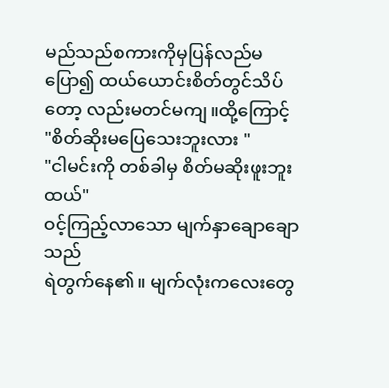မည်သည်စကားကိုမှပြန်လည်မပြော၍ ထယ်ယောင်းစိတ်တွင်သိပ်တော့ လည်းမတင်မကျ။ထို့ကြောင့်
"စိတ်ဆိုးမပြေသေးဘူးလား "
"ငါမင်းကို တစ်ခါမှ စိတ်မဆိုးဖူးဘူးထယ်"
ဝင့်ကြည့်လာသော မျက်နှာချောချောသည်
ရဲတွက်နေ၏။ မျက်လုံးကလေးတွေ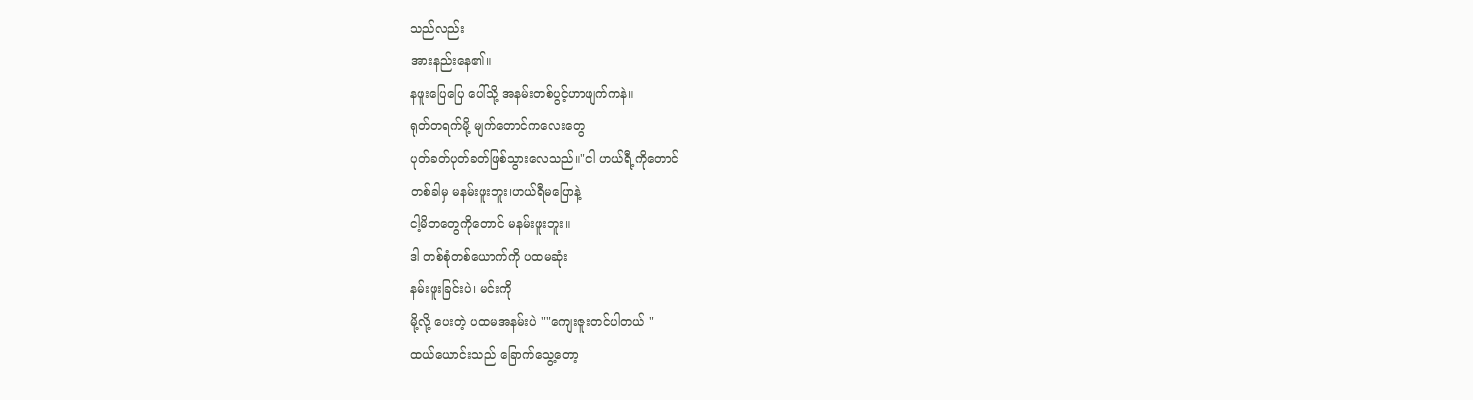သည်လည်း
အားနည်းနေ၏။
နဖူးပြေပြေ ပေါ်သို့ အနမ်းတစ်ပွင့်ဟာဖျက်ကနဲ။
ရုတ်တရက်မို့ မျက်တောင်ကလေးတွေ
ပုတ်ခတ်ပုတ်ခတ်ဖြစ်သွားလေသည်။"ငါ ဟယ်ရီ့ကိုတောင်
တစ်ခါမှ မနမ်းဖူးဘူး၊ဟယ်ရီမပြောနဲ့
ငါ့မိဘတွေကိုတောင် မနမ်းဖူးဘူး။
ဒါ တစ်စုံတစ်ယောက်ကို ပထမဆုံး
နမ်းဖူးခြင်းပဲ၊ မင်းကို
မို့လို့ ပေးတဲ့ ပထမအနမ်းပဲ ""ကျေးဇူးတင်ပါတယ် "
ထယ်ယောင်းသည် ခြောက်သွေ့တော့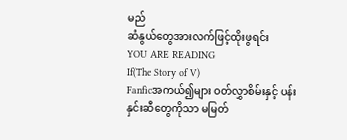မည်
ဆံနွယ်တွေအားလက်ဖြင့်ထိုးဖွရင်း
YOU ARE READING
If(The Story of V)
Fanficအကယ်၍များ ဝတ်လွှာစိမ်းနှင့် ပန်းနှင်းဆီတွေကိုသာ မမြတ်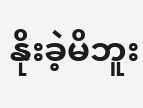နိုးခဲ့မိဘူး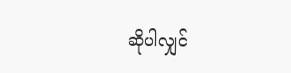ဆိုပါလျှင်